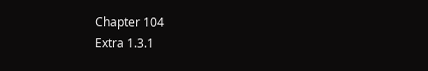Chapter 104
Extra 1.3.1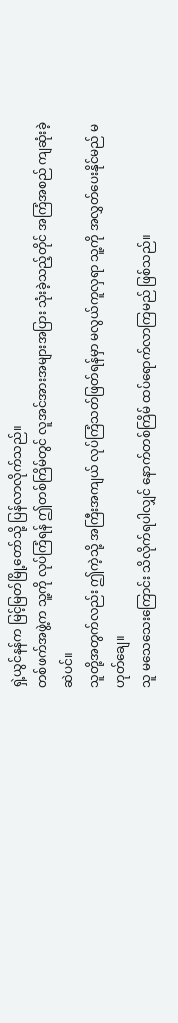ရှဲ့ယွင်နန်က မြင့်မြတ်မြို့တော်သို့ ပြန်လာလိုက်သည်။
တစ်ဖက်အဖွဲ့က သူ့ကို လုပ်ကြံရန် ဤတစ်ကြိမ်တွင် လူအင်အားအများအပြား သုံးခဲ့သည့်တိုင် အကြံအစည် ကျဆုံးခဲ့ဆဲပင်။
သူတို့အတွက်လည်း ဤကဲ့သို့ အကြီးအကျယ် လုပ်ကြံသတ်ဖြတ်ရန်မှာ မလွယ်ကူလှရာ သူ့ကို အလွှတ်ပေးနိုင်မည် မဟုတ်ချေ။
သူ မသေသေးကြောင်း သိလိုက်ရပါလျှင် နောက်တစ်ကြိမ် ထပ်ရောက်လာကြမည် ဖြစ်သည်။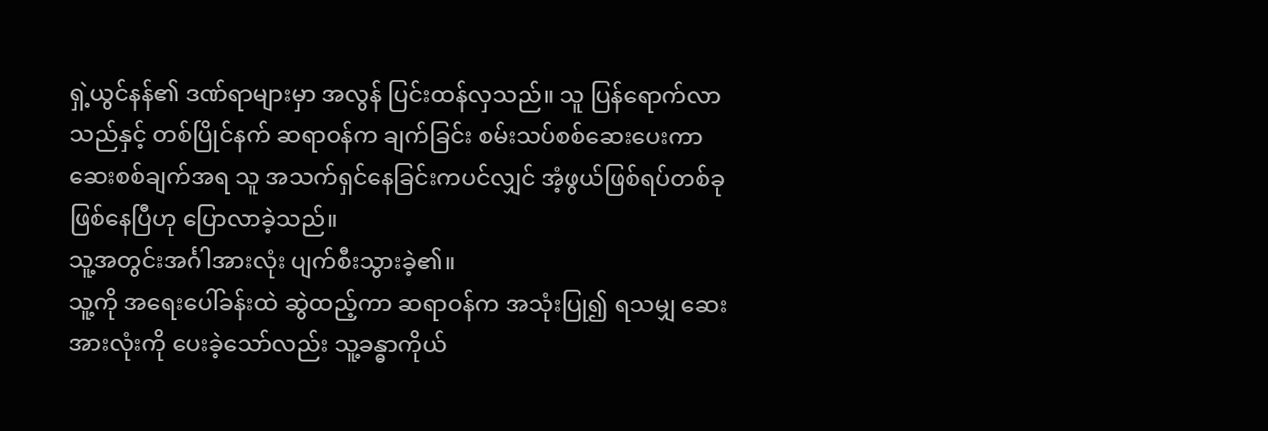ရှဲ့ယွင်နန်၏ ဒဏ်ရာများမှာ အလွန် ပြင်းထန်လှသည်။ သူ ပြန်ရောက်လာသည်နှင့် တစ်ပြိုင်နက် ဆရာဝန်က ချက်ခြင်း စမ်းသပ်စစ်ဆေးပေးကာ ဆေးစစ်ချက်အရ သူ အသက်ရှင်နေခြင်းကပင်လျှင် အံ့ဖွယ်ဖြစ်ရပ်တစ်ခု ဖြစ်နေပြီဟု ပြောလာခဲ့သည်။
သူ့အတွင်းအင်္ဂါအားလုံး ပျက်စီးသွားခဲ့၏။
သူ့ကို အရေးပေါ်ခန်းထဲ ဆွဲထည့်ကာ ဆရာဝန်က အသုံးပြု၍ ရသမျှ ဆေးအားလုံးကို ပေးခဲ့သော်လည်း သူ့ခန္ဓာကိုယ်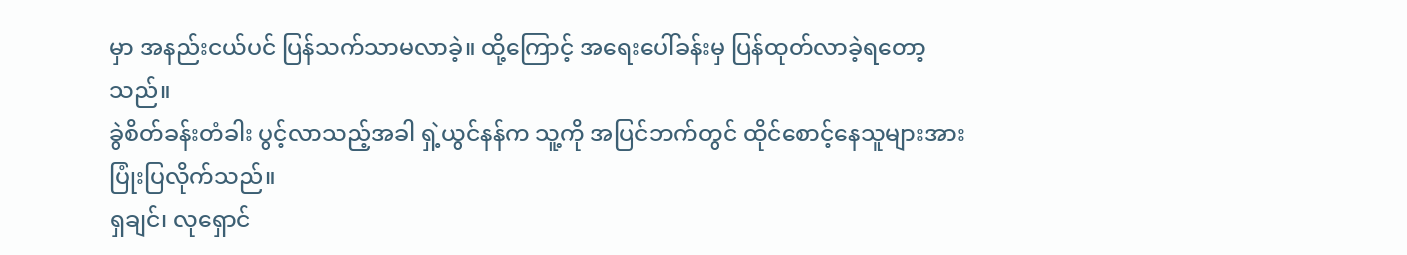မှာ အနည်းငယ်ပင် ပြန်သက်သာမလာခဲ့။ ထို့ကြောင့် အရေးပေါ်ခန်းမှ ပြန်ထုတ်လာခဲ့ရတော့သည်။
ခွဲစိတ်ခန်းတံခါး ပွင့်လာသည့်အခါ ရှဲ့ယွင်နန်က သူ့ကို အပြင်ဘက်တွင် ထိုင်စောင့်နေသူများအား ပြုံးပြလိုက်သည်။
ရှချင်၊ လုရှောင်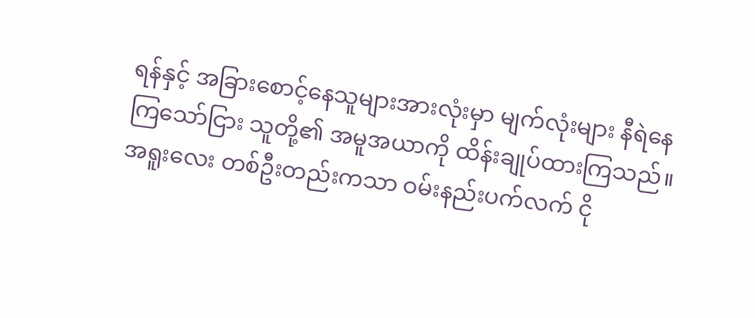ရန်နှင့် အခြားစောင့်နေသူများအားလုံးမှာ မျက်လုံးများ နီရဲနေကြသော်ငြား သူတို့၏ အမူအယာကို ထိန်းချုပ်ထားကြသည်။ အရူးလေး တစ်ဦးတည်းကသာ ဝမ်းနည်းပက်လက် ငို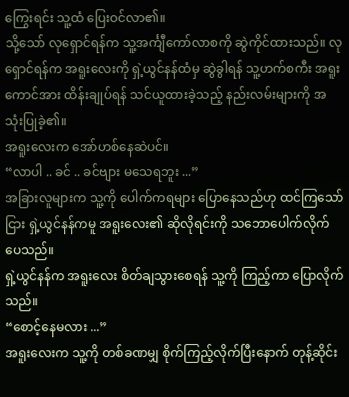ကြွေးရင်း သူ့ထံ ပြေးဝင်လာ၏။
သို့သော် လုရှောင်ရန်က သူ့အင်္ကျီကော်လာစကို ဆွဲကိုင်ထားသည်။ လုရှောင်ရန်က အရူးလေးကို ရှဲ့ယွင်နန်ထံမှ ဆွဲခွါရန် သူ့ဟက်စကီး အရူးကောင်အား ထိန်းချုပ်ရန် သင်ယူထားခဲ့သည့် နည်းလမ်းများကို အသုံးပြုခဲ့၏။
အရူးလေးက အော်ဟစ်နေဆဲပင်။
“လာပါ .. ခင် .. ခင်ဗျား မသေရဘူး ...”
အခြားလူများက သူ့ကို ပေါက်ကရများ ပြောနေသည်ဟု ထင်ကြသော်ငြား ရှဲ့ယွင်နန်ကမူ အရူးလေး၏ ဆိုလိုရင်းကို သဘောပေါက်လိုက်ပေသည်။
ရှဲ့ယွင်နန်က အရူးလေး စိတ်ချသွားစေရန် သူ့ကို ကြည့်ကာ ပြောလိုက်သည်။
“စောင့်နေမလား ...”
အရူးလေးက သူ့ကို တစ်ခဏမျှ စိုက်ကြည့်လိုက်ပြီးနောက် တုန့်ဆိုင်း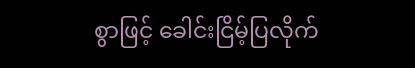စွာဖြင့် ခေါင်းငြိမ့်ပြလိုက်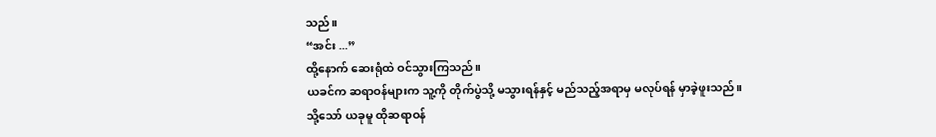သည်။
“အင်း ...”
ထို့နောက် ဆေးရုံထဲ ဝင်သွားကြသည်။
ယခင်က ဆရာဝန်များက သူ့ကို တိုက်ပွဲသို့ မသွားရန်နှင့် မည်သည့်အရာမှ မလုပ်ရန် မှာခဲ့ဖူးသည်။
သို့သော် ယခုမူ ထိုဆရာဝန်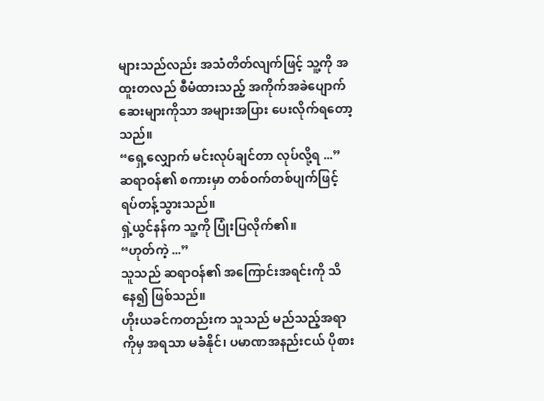များသည်လည်း အသံတိတ်လျက်ဖြင့် သူ့ကို အထူးတလည် စီမံထားသည့် အကိုက်အခဲပျောက်ဆေးများကိုသာ အများအပြား ပေးလိုက်ရတော့သည်။
“ရှေ့လျှောက် မင်းလုပ်ချင်တာ လုပ်လို့ရ ...”
ဆရာဝန်၏ စကားမှာ တစ်ဝက်တစ်ပျက်ဖြင့် ရပ်တန့်သွားသည်။
ရှဲ့ယွင်နန်က သူ့ကို ပြုံးပြလိုက်၏။
“ဟုတ်ကဲ့ ...”
သူသည် ဆရာဝန်၏ အကြောင်းအရင်းကို သိနေ၍ ဖြစ်သည်။
ဟိုးယခင်ကတည်းက သူသည် မည်သည့်အရာကိုမှ အရသာ မခံနိုင်၊ ပမာဏအနည်းငယ် ပိုစား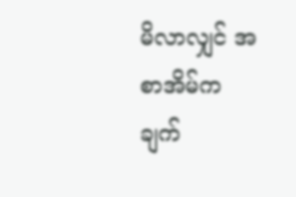မိလာလျှင် အစာအိမ်က ချက်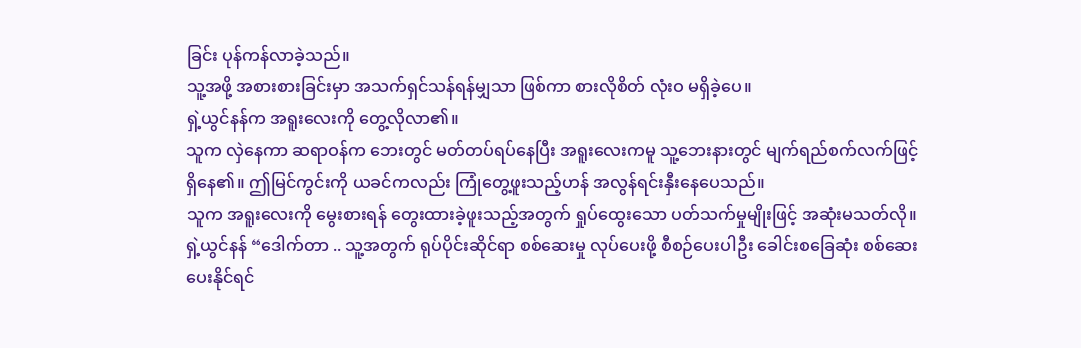ခြင်း ပုန်ကန်လာခဲ့သည်။
သူ့အဖို့ အစားစားခြင်းမှာ အသက်ရှင်သန်ရန်မျှသာ ဖြစ်ကာ စားလိုစိတ် လုံးဝ မရှိခဲ့ပေ။
ရှဲ့ယွင်နန်က အရူးလေးကို တွေ့လိုလာ၏။
သူက လှဲနေကာ ဆရာဝန်က ဘေးတွင် မတ်တပ်ရပ်နေပြီး အရူးလေးကမူ သူ့ဘေးနားတွင် မျက်ရည်စက်လက်ဖြင့် ရှိနေ၏။ ဤမြင်ကွင်းကို ယခင်ကလည်း ကြုံတွေ့ဖူးသည့်ဟန် အလွန်ရင်းနှီးနေပေသည်။
သူက အရူးလေးကို မွေးစားရန် တွေးထားခဲ့ဖူးသည့်အတွက် ရှုပ်ထွေးသော ပတ်သက်မှုမျိုးဖြင့် အဆုံးမသတ်လို။
ရှဲ့ယွင်နန် “ဒေါက်တာ .. သူ့အတွက် ရုပ်ပိုင်းဆိုင်ရာ စစ်ဆေးမှု လုပ်ပေးဖို့ စီစဉ်ပေးပါဦး ခေါင်းစခြေဆုံး စစ်ဆေးပေးနိုင်ရင်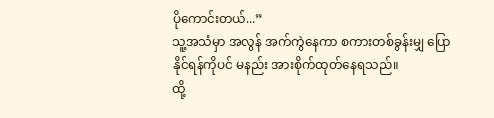ပိုကောင်းတယ်...”
သူ့အသံမှာ အလွန် အက်ကွဲနေကာ စကားတစ်ခွန်းမျှ ပြောနိုင်ရန်ကိုပင် မနည်း အားစိုက်ထုတ်နေရသည်။
ထို့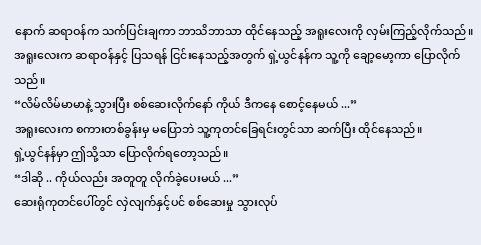နောက် ဆရာဝန်က သက်ပြင်းချကာ ဘာသိဘာသာ ထိုင်နေသည့် အရူးလေးကို လှမ်းကြည့်လိုက်သည်။
အရူးလေးက ဆရာဝန်နှင့် ပြသရန် ငြင်းနေသည့်အတွက် ရှဲ့ယွင်နန်က သူ့ကို ချော့မော့ကာ ပြောလိုက်သည်။
“လိမ်လိမ်မာမာနဲ့ သွားပြီး စစ်ဆေးလိုက်နော် ကိုယ် ဒီကနေ စောင့်နေမယ် ...”
အရူးလေးက စကားတစ်ခွန်းမှ မပြောဘဲ သူ့ကုတင်ခြေရင်းတွင်သာ ဆက်ပြီး ထိုင်နေသည်။
ရှဲ့ယွင်နန်မှာ ဤသို့သာ ပြောလိုက်ရတော့သည်။
“ဒါဆို .. ကိုယ်လည်း အတူတူ လိုက်ခဲ့ပေးမယ် ...”
ဆေးရုံကုတင်ပေါ်တွင် လှဲလျက်နှင့်ပင် စစ်ဆေးမှု သွားလုပ်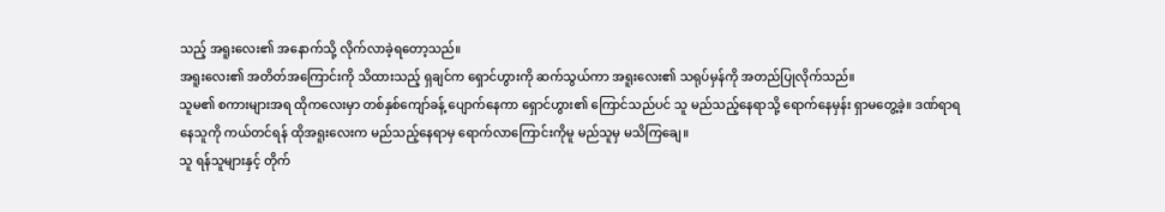သည့် အရူးလေး၏ အနောက်သို့ လိုက်လာခဲ့ရတော့သည်။
အရူးလေး၏ အတိတ်အကြောင်းကို သိထားသည့် ရှချင်က ရှောင်ဟွားကို ဆက်သွယ်ကာ အရူးလေး၏ သရုပ်မှန်ကို အတည်ပြုလိုက်သည်။
သူမ၏ စကားများအရ ထိုကလေးမှာ တစ်နှစ်ကျော်ခန့် ပျောက်နေကာ ရှောင်ဟွား၏ ကြောင်သည်ပင် သူ မည်သည့်နေရာသို့ ရောက်နေမှန်း ရှာမတွေ့ခဲ့။ ဒဏ်ရာရနေသူကို ကယ်တင်ရန် ထိုအရူးလေးက မည်သည့်နေရာမှ ရောက်လာကြောင်းကိုမူ မည်သူမှ မသိကြချေ။
သူ ရန်သူများနှင့် တိုက်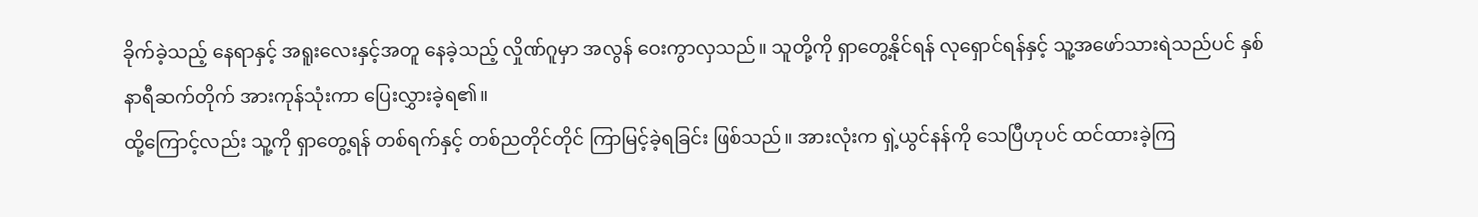ခိုက်ခဲ့သည့် နေရာနှင့် အရူးလေးနှင့်အတူ နေခဲ့သည့် လှိုဏ်ဂူမှာ အလွန် ဝေးကွာလှသည်။ သူတို့ကို ရှာတွေ့နိုင်ရန် လုရှောင်ရန်နှင့် သူ့အဖော်သားရဲသည်ပင် နှစ်နာရီဆက်တိုက် အားကုန်သုံးကာ ပြေးလွှားခဲ့ရ၏။
ထို့ကြောင့်လည်း သူ့ကို ရှာတွေ့ရန် တစ်ရက်နှင့် တစ်ညတိုင်တိုင် ကြာမြင့်ခဲ့ရခြင်း ဖြစ်သည်။ အားလုံးက ရှဲ့ယွင်နန်ကို သေပြီဟုပင် ထင်ထားခဲ့ကြ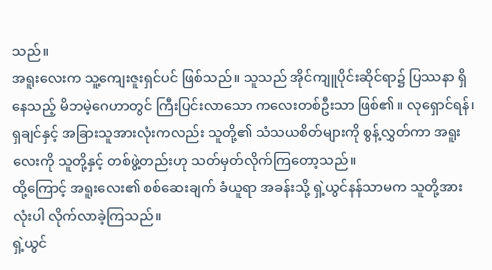သည်။
အရူးလေးက သူ့ကျေးဇူးရှင်ပင် ဖြစ်သည်။ သူသည် အိုင်ကျူပိုင်းဆိုင်ရာ၌ ပြဿနာ ရှိနေသည့် မိဘမဲ့ဂေဟာတွင် ကြီးပြင်းလာသော ကလေးတစ်ဦးသာ ဖြစ်၏။ လုရှောင်ရန်၊ ရှချင်နှင့် အခြားသူအားလုံးကလည်း သူတို့၏ သံသယစိတ်များကို စွန့်လွှတ်ကာ အရူးလေးကို သူတို့နှင့် တစ်ဖွဲ့တည်းဟု သတ်မှတ်လိုက်ကြတော့သည်။
ထို့ကြောင့် အရူးလေး၏ စစ်ဆေးချက် ခံယူရာ အခန်းသို့ ရှဲ့ယွင်နန်သာမက သူတို့အားလုံးပါ လိုက်လာခဲ့ကြသည်။
ရှဲ့ယွင်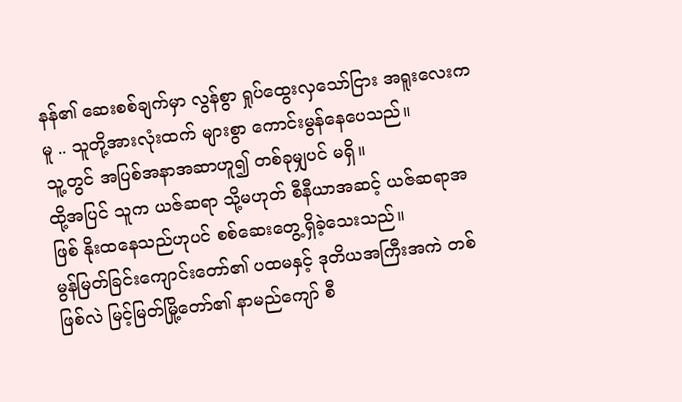နန်၏ ဆေးစစ်ချက်မှာ လွန်စွာ ရှုပ်ထွေးလှသော်ငြား အရူးလေးကမူ .. သူတို့အားလုံးထက် များစွာ ကောင်းမွန်နေပေသည်။
သူ့တွင် အပြစ်အနာအဆာဟူ၍ တစ်ခုမျှပင် မရှိ။
ထို့အပြင် သူက ယဇ်ဆရာ သို့မဟုတ် စီနီယာအဆင့် ယဇ်ဆရာအဖြစ် နိုးထနေသည်ဟုပင် စစ်ဆေးတွေ့ရှိခဲ့သေးသည်။
မွန်မြတ်ခြင်းကျောင်းတော်၏ ပထမနှင့် ဒုတိယအကြီးအကဲ တစ်ဖြစ်လဲ မြင့်မြတ်မြို့တော်၏ နာမည်ကျော် စီ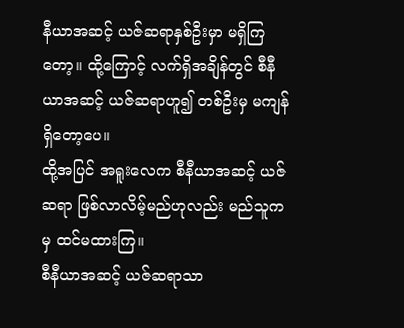နီယာအဆင့် ယဇ်ဆရာနှစ်ဦးမှာ မရှိကြတော့။ ထို့ကြောင့် လက်ရှိအချိန်တွင် စီနီယာအဆင့် ယဇ်ဆရာဟူ၍ တစ်ဦးမှ မကျန်ရှိတော့ပေ။
ထို့အပြင် အရူးလေက စီနီယာအဆင့် ယဇ်ဆရာ ဖြစ်လာလိမ့်မည်ဟုလည်း မည်သူကမှ ထင်မထားကြ။
စီနီယာအဆင့် ယဇ်ဆရာသာ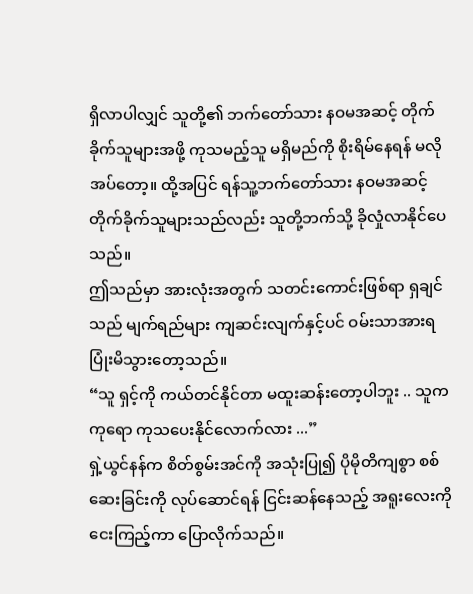ရှိလာပါလျှင် သူတို့၏ ဘက်တော်သား နဝမအဆင့် တိုက်ခိုက်သူများအဖို့ ကုသမည့်သူ မရှိမည်ကို စိုးရိမ်နေရန် မလိုအပ်တော့။ ထို့အပြင် ရန်သူ့ဘက်တော်သား နဝမအဆင့် တိုက်ခိုက်သူများသည်လည်း သူတို့ဘက်သို့ ခိုလှုံလာနိုင်ပေသည်။
ဤသည်မှာ အားလုံးအတွက် သတင်းကောင်းဖြစ်ရာ ရှချင်သည် မျက်ရည်များ ကျဆင်းလျက်နှင့်ပင် ဝမ်းသာအားရ ပြုံးမိသွားတော့သည်။
“သူ ရှင့်ကို ကယ်တင်နိုင်တာ မထူးဆန်းတော့ပါဘူး .. သူက ကုရော ကုသပေးနိုင်လောက်လား ...”
ရှဲ့ယွင်နန်က စိတ်စွမ်းအင်ကို အသုံးပြု၍ ပိုမိုတိကျစွာ စစ်ဆေးခြင်းကို လုပ်ဆောင်ရန် ငြင်းဆန်နေသည့် အရူးလေးကို ငေးကြည့်ကာ ပြောလိုက်သည်။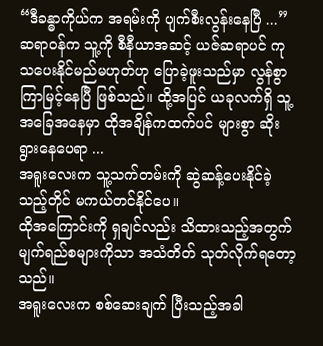“ဒီခန္ဓာကိုယ်က အရမ်းကို ပျက်စီးလွန်းနေပြီ ...”
ဆရာဝန်က သူ့ကို စီနီယာအဆင့် ယဇ်ဆရာပင် ကုသပေးနိုင်မည်မဟုတ်ဟု ပြောခဲ့ဖူးသည်မှာ လွန်စွာ ကြာမြင့်နေပြီ ဖြစ်သည်။ ထို့အပြင် ယခုလက်ရှိ သူ့အခြေအနေမှာ ထိုအချိန်ကထက်ပင် များစွာ ဆိုးရွားနေပေရာ ...
အရူးလေးက သူ့သက်တမ်းကို ဆွဲဆန့်ပေးနိုင်ခဲ့သည့်တိုင် မကယ်တင်နိုင်ပေ။
ထိုအကြောင်းကို ရှချင်လည်း သိထားသည့်အတွက် မျက်ရည်စများကိုသာ အသံတိတ် သုတ်လိုက်ရတော့သည်။
အရူးလေးက စစ်ဆေးချက် ပြီးသည့်အခါ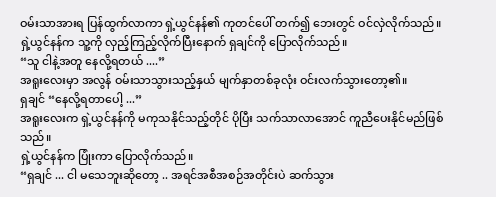ဝမ်းသာအားရ ပြန်ထွက်လာကာ ရှဲ့ယွင်နန်၏ ကုတင်ပေါ် တက်၍ ဘေးတွင် ဝင်လှဲလိုက်သည်။
ရှဲ့ယွင်နန်က သူ့ကို လှည့်ကြည့်လိုက်ပြီးနောက် ရှချင်ကို ပြောလိုက်သည်။
“သူ ငါနဲ့အတူ နေလို့ရတယ် ....”
အရူးလေးမှာ အလွန် ဝမ်းသာသွားသည့်နှယ် မျက်နှာတစ်ခုလုံး ဝင်းလက်သွားတော့၏။
ရှချင် “နေလို့ရတာပေါ့ ...”
အရူးလေးက ရှဲ့ယွင်နန်ကို မကုသနိုင်သည့်တိုင် ပိုပြီး သက်သာလာအောင် ကူညီပေးနိုင်မည်ဖြစ်သည်။
ရှဲ့ယွင်နန်က ပြုံးကာ ပြောလိုက်သည်။
“ရှချင် ... ငါ မသေဘူးဆိုတော့ .. အရင်အစီအစဉ်အတိုင်းပဲ ဆက်သွား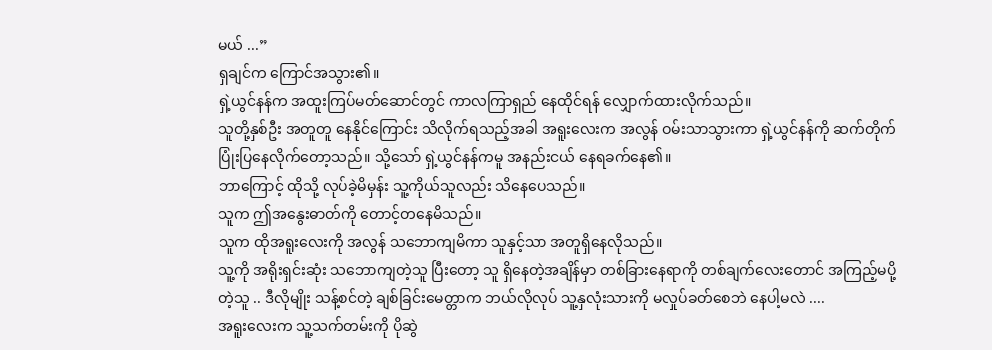မယ် ...”
ရှချင်က ကြောင်အသွား၏။
ရှဲ့ယွင်နန်က အထူးကြပ်မတ်ဆောင်တွင် ကာလကြာရှည် နေထိုင်ရန် လျှောက်ထားလိုက်သည်။
သူတို့နှစ်ဦး အတူတူ နေနိုင်ကြောင်း သိလိုက်ရသည့်အခါ အရူးလေးက အလွန် ဝမ်းသာသွားကာ ရှဲ့ယွင်နန်ကို ဆက်တိုက် ပြုံးပြနေလိုက်တော့သည်။ သို့သော် ရှဲ့ယွင်နန်ကမူ အနည်းငယ် နေရခက်နေ၏။
ဘာကြောင့် ထိုသို့ လုပ်ခဲ့မိမှန်း သူ့ကိုယ်သူလည်း သိနေပေသည်။
သူက ဤအနွေးဓာတ်ကို တောင့်တနေမိသည်။
သူက ထိုအရူးလေးကို အလွန် သဘောကျမိကာ သူနှင့်သာ အတူရှိနေလိုသည်။
သူ့ကို အရိုးရှင်းဆုံး သဘောကျတဲ့သူ ပြီးတော့ သူ ရှိနေတဲ့အချိန်မှာ တစ်ခြားနေရာကို တစ်ချက်လေးတောင် အကြည့်မပို့တဲ့သူ .. ဒီလိုမျိုး သန့်စင်တဲ့ ချစ်ခြင်းမေတ္တာက ဘယ်လိုလုပ် သူ့နှလုံးသားကို မလှုပ်ခတ်စေဘဲ နေပါ့မလဲ ....
အရူးလေးက သူ့သက်တမ်းကို ပိုဆွဲ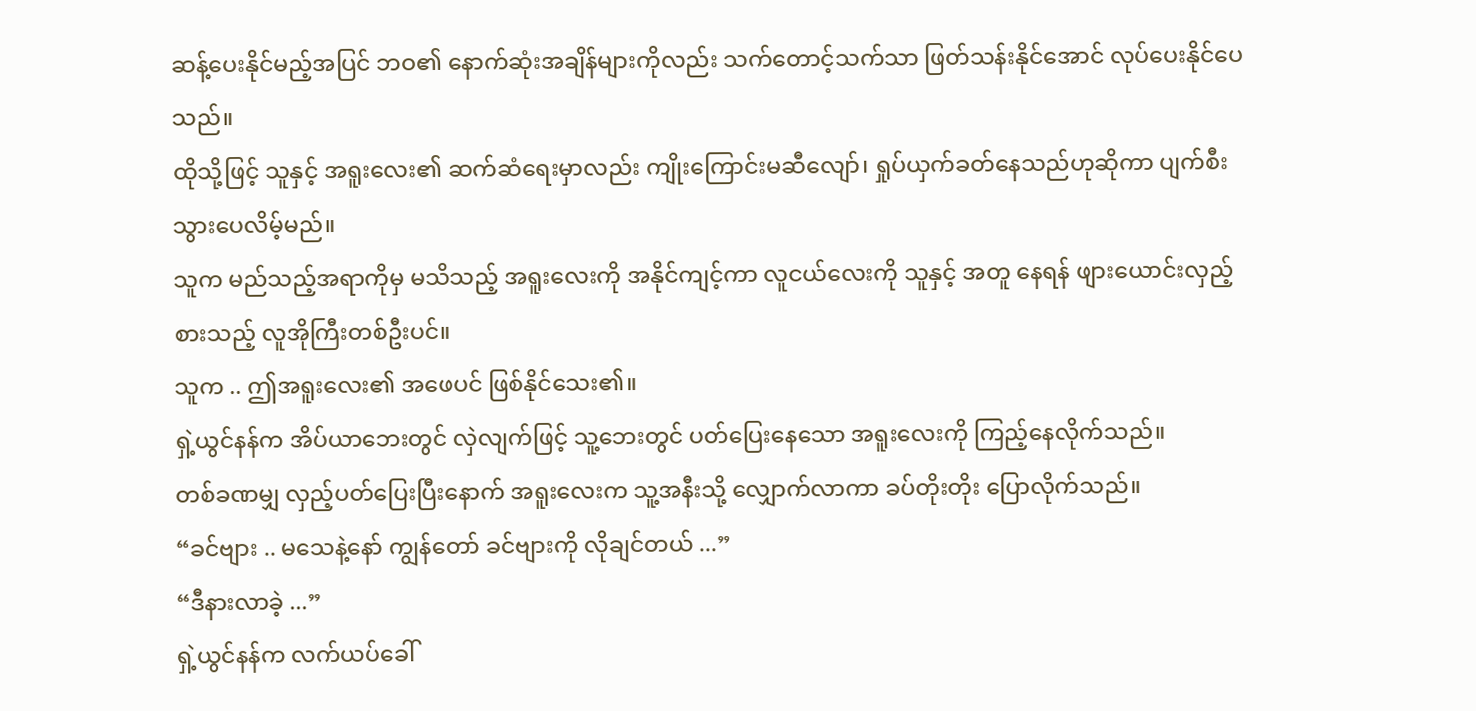ဆန့်ပေးနိုင်မည့်အပြင် ဘဝ၏ နောက်ဆုံးအချိန်များကိုလည်း သက်တောင့်သက်သာ ဖြတ်သန်းနိုင်အောင် လုပ်ပေးနိုင်ပေသည်။
ထိုသို့ဖြင့် သူနှင့် အရူးလေး၏ ဆက်ဆံရေးမှာလည်း ကျိုးကြောင်းမဆီလျော်၊ ရှုပ်ယှက်ခတ်နေသည်ဟုဆိုကာ ပျက်စီးသွားပေလိမ့်မည်။
သူက မည်သည့်အရာကိုမှ မသိသည့် အရူးလေးကို အနိုင်ကျင့်ကာ လူငယ်လေးကို သူနှင့် အတူ နေရန် ဖျားယောင်းလှည့်စားသည့် လူအိုကြီးတစ်ဦးပင်။
သူက .. ဤအရူးလေး၏ အဖေပင် ဖြစ်နိုင်သေး၏။
ရှဲ့ယွင်နန်က အိပ်ယာဘေးတွင် လှဲလျက်ဖြင့် သူ့ဘေးတွင် ပတ်ပြေးနေသော အရူးလေးကို ကြည့်နေလိုက်သည်။
တစ်ခဏမျှ လှည့်ပတ်ပြေးပြီးနောက် အရူးလေးက သူ့အနီးသို့ လျှောက်လာကာ ခပ်တိုးတိုး ပြောလိုက်သည်။
“ခင်ဗျား .. မသေနဲ့နော် ကျွန်တော် ခင်ဗျားကို လိုချင်တယ် ...”
“ဒီနားလာခဲ့ ...”
ရှဲ့ယွင်နန်က လက်ယပ်ခေါ်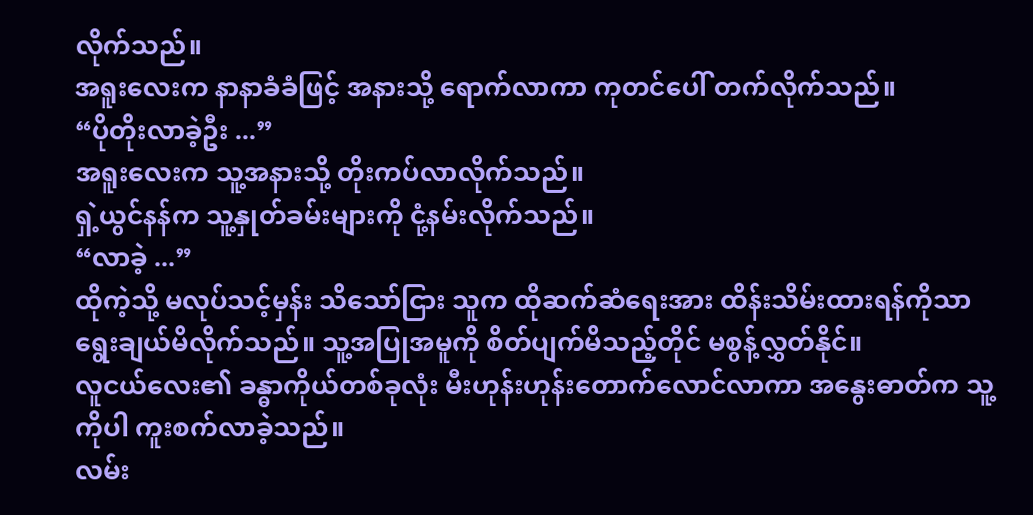လိုက်သည်။
အရူးလေးက နာနာခံခံဖြင့် အနားသို့ ရောက်လာကာ ကုတင်ပေါ် တက်လိုက်သည်။
“ပိုတိုးလာခဲ့ဦး ...”
အရူးလေးက သူ့အနားသို့ တိုးကပ်လာလိုက်သည်။
ရှဲ့ယွင်နန်က သူ့နှုတ်ခမ်းများကို ငုံ့နမ်းလိုက်သည်။
“လာခဲ့ ...”
ထိုကဲ့သို့ မလုပ်သင့်မှန်း သိသော်ငြား သူက ထိုဆက်ဆံရေးအား ထိန်းသိမ်းထားရန်ကိုသာ ရွေးချယ်မိလိုက်သည်။ သူ့အပြုအမူကို စိတ်ပျက်မိသည့်တိုင် မစွန့်လွှတ်နိုင်။
လူငယ်လေး၏ ခန္ဓာကိုယ်တစ်ခုလုံး မီးဟုန်းဟုန်းတောက်လောင်လာကာ အနွေးဓာတ်က သူ့ကိုပါ ကူးစက်လာခဲ့သည်။
လမ်း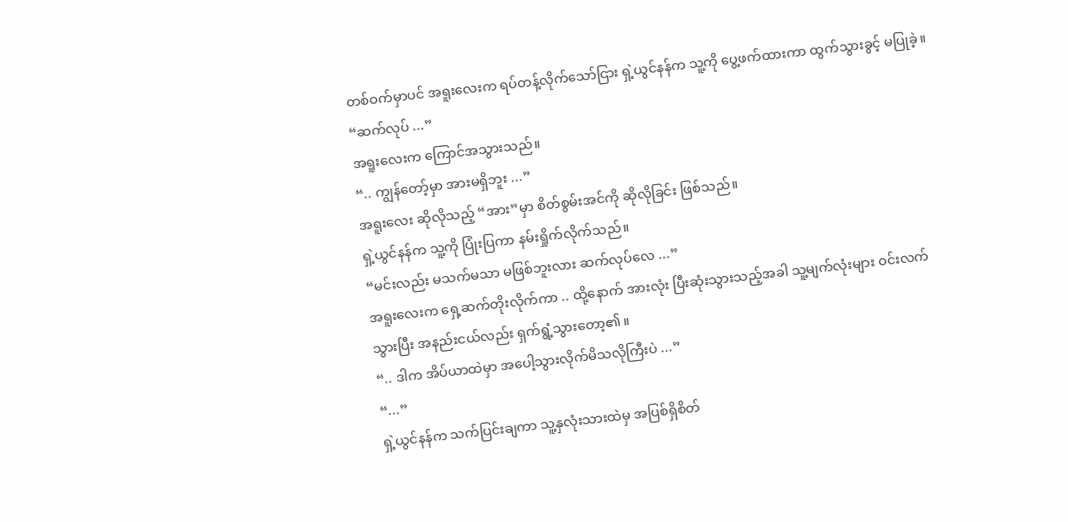တစ်ဝက်မှာပင် အရူးလေးက ရပ်တန့်လိုက်သော်ငြား ရှဲ့ယွင်နန်က သူ့ကို ပွေ့ဖက်ထားကာ ထွက်သွားခွင့် မပြုခဲ့။
“ဆက်လုပ် ...”
အရူးလေးက ကြောင်အသွားသည်။
“.. ကျွန်တော့်မှာ အားမရှိဘူး ...”
အရူးလေး ဆိုလိုသည့် “အား”မှာ စိတ်စွမ်းအင်ကို ဆိုလိုခြင်း ဖြစ်သည်။
ရှဲ့ယွင်နန်က သူ့ကို ပြုံးပြကာ နမ်းရှိုက်လိုက်သည်။
“မင်းလည်း မသက်မသာ မဖြစ်ဘူးလား ဆက်လုပ်လေ ...”
အရူးလေးက ရှေ့ဆက်တိုးလိုက်ကာ .. ထို့နောက် အားလုံး ပြီးဆုံးသွားသည့်အခါ သူ့မျက်လုံးများ ဝင်းလက်သွားပြီး အနည်းငယ်လည်း ရှက်ရွံ့သွားတော့၏။
“.. ဒါက အိပ်ယာထဲမှာ အပေါ့သွားလိုက်မိသလိုကြီးပဲ ...”
“...”
ရှဲ့ယွင်နန်က သက်ပြင်းချကာ သူ့နှလုံးသားထဲမှ အပြစ်ရှိစိတ်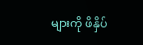များကို ဖိနှိပ်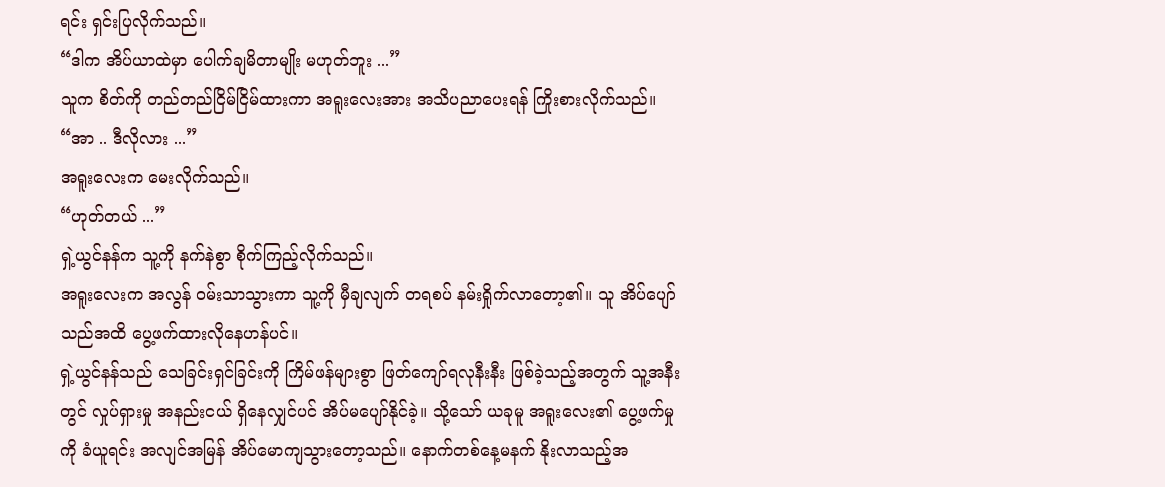ရင်း ရှင်းပြလိုက်သည်။
“ဒါက အိပ်ယာထဲမှာ ပေါက်ချမိတာမျိုး မဟုတ်ဘူး ...”
သူက စိတ်ကို တည်တည်ငြိမ်ငြိမ်ထားကာ အရူးလေးအား အသိပညာပေးရန် ကြိုးစားလိုက်သည်။
“အာ .. ဒီလိုလား ...”
အရူးလေးက မေးလိုက်သည်။
“ဟုတ်တယ် ...”
ရှဲ့ယွင်နန်က သူ့ကို နက်နဲစွာ စိုက်ကြည့်လိုက်သည်။
အရူးလေးက အလွန် ဝမ်းသာသွားကာ သူ့ကို မှီချလျက် တရစပ် နမ်းရှိုက်လာတော့၏။ သူ အိပ်ပျော်သည်အထိ ပွေ့ဖက်ထားလိုနေဟန်ပင်။
ရှဲ့ယွင်နန်သည် သေခြင်းရှင်ခြင်းကို ကြိမ်ဖန်များစွာ ဖြတ်ကျော်ရလုနီးနီး ဖြစ်ခဲ့သည့်အတွက် သူ့အနီးတွင် လှုပ်ရှားမှု အနည်းငယ် ရှိနေလျှင်ပင် အိပ်မပျော်နိုင်ခဲ့။ သို့သော် ယခုမူ အရူးလေး၏ ပွေ့ဖက်မှုကို ခံယူရင်း အလျင်အမြန် အိပ်မောကျသွားတော့သည်။ နောက်တစ်နေ့မနက် နိုးလာသည့်အ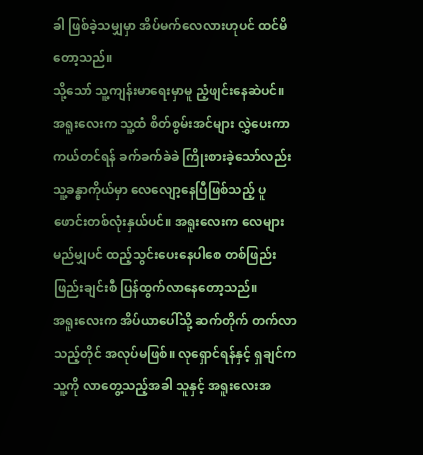ခါ ဖြစ်ခဲ့သမျှမှာ အိပ်မက်လေလားဟုပင် ထင်မိတော့သည်။
သို့သော် သူ့ကျန်းမာရေးမှာမူ ညံ့ဖျင်းနေဆဲပင်။
အရူးလေးက သူ့ထံ စိတ်စွမ်းအင်များ လွှဲပေးကာ ကယ်တင်ရန် ခက်ခက်ခဲခဲ ကြိုးစားခဲ့သော်လည်း သူ့ခန္ဓာကိုယ်မှာ လေလျော့နေပြီဖြစ်သည့် ပူဖောင်းတစ်လုံးနှယ်ပင်။ အရူးလေးက လေများ မည်မျှပင် ထည့်သွင်းပေးနေပါစေ တစ်ဖြည်းဖြည်းချင်းစီ ပြန်ထွက်လာနေတော့သည်။
အရူးလေးက အိပ်ယာပေါ်သို့ ဆက်တိုက် တက်လာသည့်တိုင် အလုပ်မဖြစ်။ လုရှောင်ရန်နှင့် ရှချင်က သူ့ကို လာတွေ့သည့်အခါ သူနှင့် အရူးလေးအ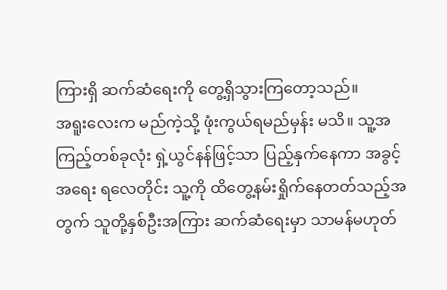ကြားရှိ ဆက်ဆံရေးကို တွေ့ရှိသွားကြတော့သည်။
အရူးလေးက မည်ကဲ့သို့ ဖုံးကွယ်ရမည်မှန်း မသိ။ သူ့အကြည့်တစ်ခုလုံး ရှဲ့ယွင်နန်ဖြင့်သာ ပြည့်နှက်နေကာ အခွင့်အရေး ရလေတိုင်း သူ့ကို ထိတွေ့နမ်းရှိုက်နေတတ်သည့်အတွက် သူတို့နှစ်ဦးအကြား ဆက်ဆံရေးမှာ သာမန်မဟုတ်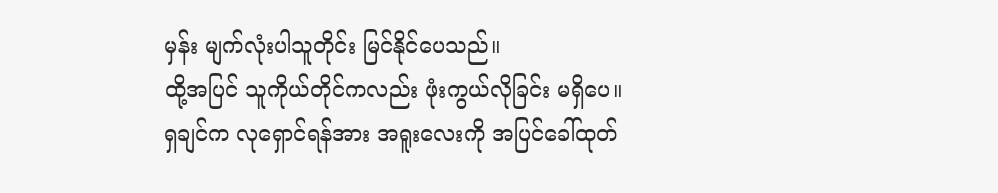မှန်း မျက်လုံးပါသူတိုင်း မြင်နိုင်ပေသည်။
ထို့အပြင် သူကိုယ်တိုင်ကလည်း ဖုံးကွယ်လိုခြင်း မရှိပေ။
ရှချင်က လုရှောင်ရန်အား အရူးလေးကို အပြင်ခေါ်ထုတ်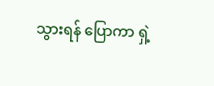သွားရန် ပြောကာ ရှဲ့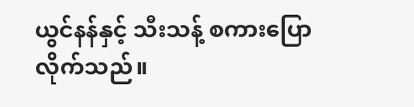ယွင်နန်နှင့် သီးသန့် စကားပြောလိုက်သည်။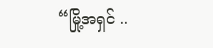“မြို့အရှင် ..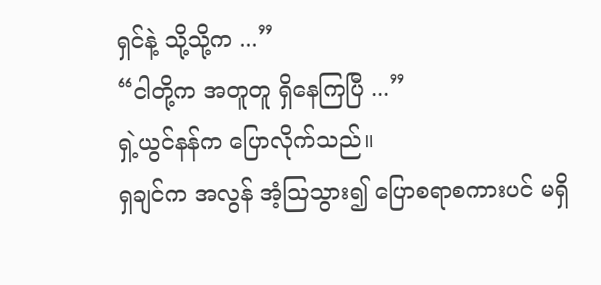ရှင်နဲ့ သို့သို့က ...”
“ငါတို့က အတူတူ ရှိနေကြပြီ ...”
ရှဲ့ယွင်နန်က ပြောလိုက်သည်။
ရှချင်က အလွန် အံ့ဩသွား၍ ပြောစရာစကားပင် မရှိ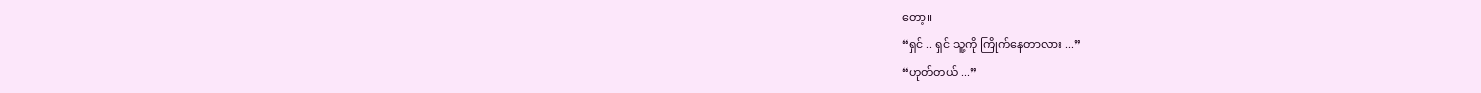တော့။
“ရှင် .. ရှင် သူ့ကို ကြိုက်နေတာလား ...”
“ဟုတ်တယ် ...”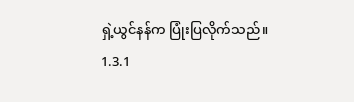ရှဲ့ယွင်နန်က ပြုံးပြလိုက်သည်။
1.3.1